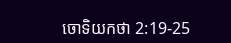ចោទិយ‌កថា 2:19-25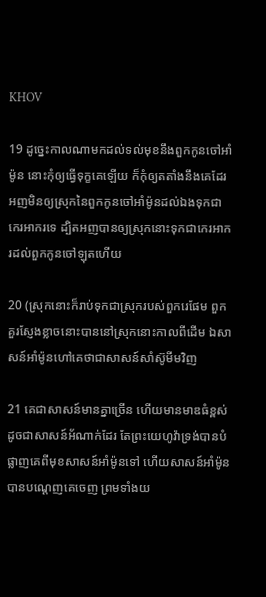KHOV

19 ដូច្នេះកាលណាមកដល់ទល់មុខនឹងពួកកូនចៅអាំម៉ូន នោះកុំឲ្យធ្វើទុក្ខគេឡើយ ក៏កុំឲ្យត‌តាំងនឹងគេដែរ អញមិនឲ្យស្រុកនៃពួកកូនចៅអាំម៉ូនដល់ឯងទុកជាកេរ‌អាករទេ ដ្បិតអញបានឲ្យស្រុកនោះទុកជាកេរ‌អាករដល់ពួកកូនចៅឡុតហើយ

20 (ស្រុកនោះក៏រាប់ទុកជាស្រុករបស់ពួករេផែម ពួកគួរស្ញែង‌ខ្លាចនោះបាននៅស្រុកនោះកាលពីដើម ឯសាសន៍អាំម៉ូនហៅគេថាជាសាសន៍សាំស៊ូមីមវិញ

21 គេជាសាសន៍មានគ្នាច្រើន ហើយមានមាឌធំខ្ពស់ ដូចជាសាសន៍អ័ណាក់ដែរ តែព្រះ‌យេហូវ៉ាទ្រង់បានបំផ្លាញគេពីមុខសាសន៍អាំម៉ូនទៅ ហើយសាសន៍អាំម៉ូនបានបណ្តេញគេចេញ ព្រមទាំងយ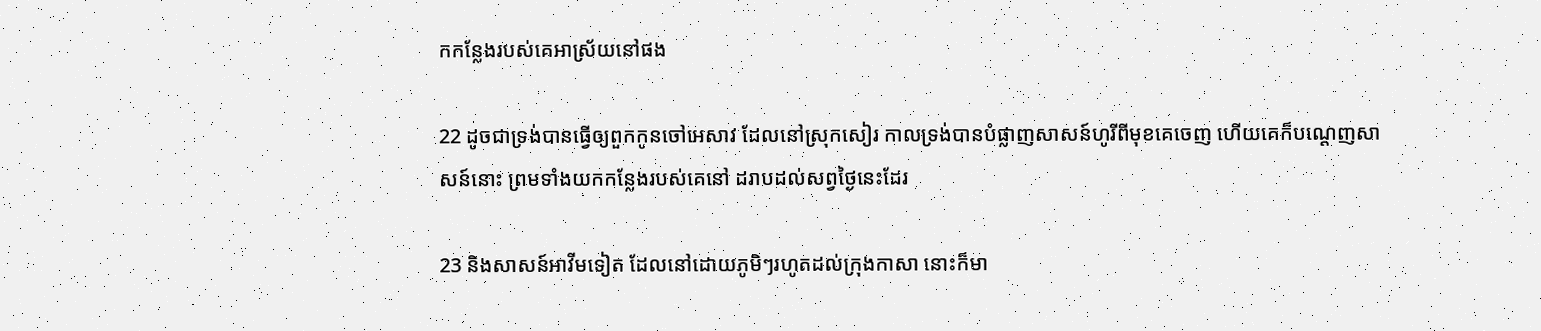កកន្លែងរបស់គេអាស្រ័យនៅផង

22 ដូចជាទ្រង់បានធ្វើឲ្យពួកកូនចៅអេសាវ ដែលនៅស្រុកសៀរ កាលទ្រង់បានបំផ្លាញសាសន៍ហូរីពីមុខគេចេញ ហើយគេក៏បណ្តេញសាសន៍នោះ ព្រមទាំងយកកន្លែងរបស់គេនៅ ដរាបដល់សព្វថ្ងៃនេះដែរ

23 និងសាសន៍អាវីមទៀត ដែលនៅដោយភូមិៗរហូតដល់ក្រុងកាសា នោះក៏មា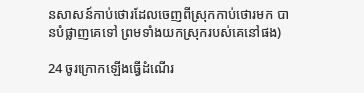នសាសន៍កាប់ថោរដែលចេញពីស្រុកកាប់ថោរមក បានបំផ្លាញគេទៅ ព្រមទាំងយកស្រុករបស់គេនៅផង)

24 ចូរក្រោកឡើងធ្វើដំណើរ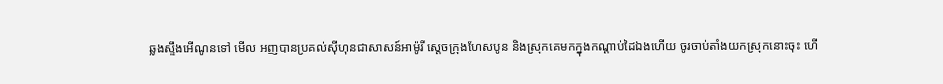ឆ្លងស្ទឹងអើណូនទៅ មើល អញបានប្រគល់ស៊ីហុនជាសាសន៍អាម៉ូរី ស្តេចក្រុងហែសបូន និងស្រុកគេមកក្នុងកណ្តាប់ដៃឯងហើយ ចូរចាប់តាំងយកស្រុកនោះចុះ ហើ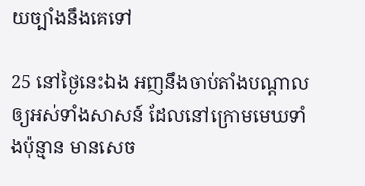យច្បាំងនឹងគេទៅ

25 នៅថ្ងៃនេះឯង អញនឹងចាប់តាំងបណ្តាលឲ្យអស់ទាំងសាសន៍ ដែលនៅក្រោមមេឃទាំងប៉ុន្មាន មានសេច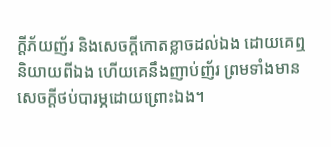ក្ដីភ័យញ័រ និងសេចក្ដីកោត‌ខ្លាចដល់ឯង ដោយគេឮនិយាយពីឯង ហើយគេនឹងញាប់‌ញ័រ ព្រមទាំងមានសេចក្ដីថប់បារម្ភដោយព្រោះឯង។